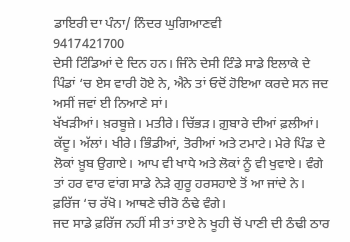ਡਾਇਰੀ ਦਾ ਪੰਨਾ/ ਨਿੰਦਰ ਘੁਗਿਆਣਵੀ
9417421700
ਦੇਸੀ ਟਿੰਡਿਆਂ ਦੇ ਦਿਨ ਹਨ। ਜਿੰਨੇ ਦੇਸੀ ਟਿੰਡੇ ਸਾਡੇ ਇਲਾਕੇ ਦੇ ਪਿੰਡਾਂ ‘ਚ ਏਸ ਵਾਰੀ ਹੋਏ ਨੇ, ਐਨੇ ਤਾਂ ਓਦੋਂ ਹੋਇਆ ਕਰਦੇ ਸਨ ਜਦ ਅਸੀਂ ਜਵਾਂ ਈ ਨਿਆਣੇ ਸਾਂ।
ਖੱਖੜੀਆਂ। ਖ਼ਰਬੂਜ਼ੇ। ਮਤੀਰੇ। ਚਿੱਭੜ। ਗ਼ੁਬਾਰੇ ਦੀਆਂ ਫ਼ਲੀਆਂ। ਕੱਦੂ। ਅੱਲਾਂ। ਖੀਰੇ। ਭਿੰਡੀਆਂ, ਤੋਰੀਆਂ ਅਤੇ ਟਮਾਟੇ। ਮੇਰੇ ਪਿੰਡ ਦੇ ਲੋਕਾਂ ਖ਼ੂਬ ਉਗਾਏ। ਆਪ ਵੀ ਖਾਧੇ ਅਤੇ ਲੋਕਾਂ ਨੂੰ ਵੀ ਖੁਵਾਏ। ਵੰਗੇ ਤਾਂ ਹਰ ਵਾਰ ਵਾਂਗ ਸਾਡੇ ਨੇੜੇ ਗੁਰੂ ਹਰਸਹਾਏ ਤੋਂ ਆ ਜਾਂਦੇ ਨੇ। ਫ਼ਰਿੱਜ ‘ਚ ਰੱਖੋ। ਆਥਣੇ ਚੀਰੋ ਠੰਢੇ ਵੰਗੇ।
ਜਦ ਸਾਡੇ ਫ਼ਰਿੱਜ ਨਹੀਂ ਸੀ ਤਾਂ ਤਾਏ ਨੇ ਖੂਹੀ ਚੋਂ ਪਾਣੀ ਦੀ ਠੰਢੀ ਠਾਰ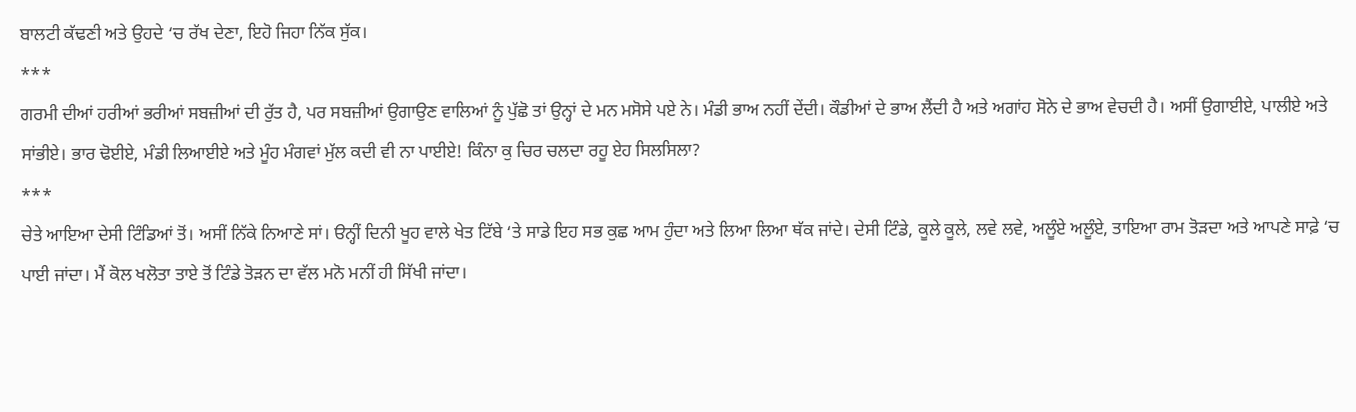ਬਾਲਟੀ ਕੱਢਣੀ ਅਤੇ ਉਹਦੇ ‘ਚ ਰੱਖ ਦੇਣਾ, ਇਹੋ ਜਿਹਾ ਨਿੱਕ ਸੁੱਕ।
***
ਗਰਮੀ ਦੀਆਂ ਹਰੀਆਂ ਭਰੀਆਂ ਸਬਜ਼ੀਆਂ ਦੀ ਰੁੱਤ ਹੈ, ਪਰ ਸਬਜ਼ੀਆਂ ਉਗਾਉਣ ਵਾਲਿਆਂ ਨੂੰ ਪੁੱਛੋ ਤਾਂ ਉਨ੍ਹਾਂ ਦੇ ਮਨ ਮਸੋਸੇ ਪਏ ਨੇ। ਮੰਡੀ ਭਾਅ ਨਹੀਂ ਦੇਂਦੀ। ਕੌਡੀਆਂ ਦੇ ਭਾਅ ਲੈਂਦੀ ਹੈ ਅਤੇ ਅਗਾਂਹ ਸੋਨੇ ਦੇ ਭਾਅ ਵੇਚਦੀ ਹੈ। ਅਸੀਂ ਉਗਾਈਏ, ਪਾਲੀਏ ਅਤੇ ਸਾਂਭੀਏ। ਭਾਰ ਢੋਈਏ, ਮੰਡੀ ਲਿਆਈਏ ਅਤੇ ਮੂੰਹ ਮੰਗਵਾਂ ਮੁੱਲ ਕਦੀ ਵੀ ਨਾ ਪਾਈਏ! ਕਿੰਨਾ ਕੁ ਚਿਰ ਚਲਦਾ ਰਹੂ ਏਹ ਸਿਲਸਿਲਾ?
***
ਚੇਤੇ ਆਇਆ ਦੇਸੀ ਟਿੰਡਿਆਂ ਤੋਂ। ਅਸੀਂ ਨਿੱਕੇ ਨਿਆਣੇ ਸਾਂ। ੳਨ੍ਹੀਂ ਦਿਨੀ ਖੂਹ ਵਾਲੇ ਖੇਤ ਟਿੱਬੇ ‘ਤੇ ਸਾਡੇ ਇਹ ਸਭ ਕੁਛ ਆਮ ਹੁੰਦਾ ਅਤੇ ਲਿਆ ਲਿਆ ਥੱਕ ਜਾਂਦੇ। ਦੇਸੀ ਟਿੰਡੇ, ਕੂਲੇ ਕੂਲੇ, ਲਵੇ ਲਵੇ, ਅਲੂੰਏ ਅਲੂੰਏ, ਤਾਇਆ ਰਾਮ ਤੋੜਦਾ ਅਤੇ ਆਪਣੇ ਸਾਫ਼ੇ ‘ਚ ਪਾਈ ਜਾਂਦਾ। ਮੈਂ ਕੋਲ ਖਲੋਤਾ ਤਾਏ ਤੋਂ ਟਿੰਡੇ ਤੋੜਨ ਦਾ ਵੱਲ ਮਨੋ ਮਨੀਂ ਹੀ ਸਿੱਖੀ ਜਾਂਦਾ।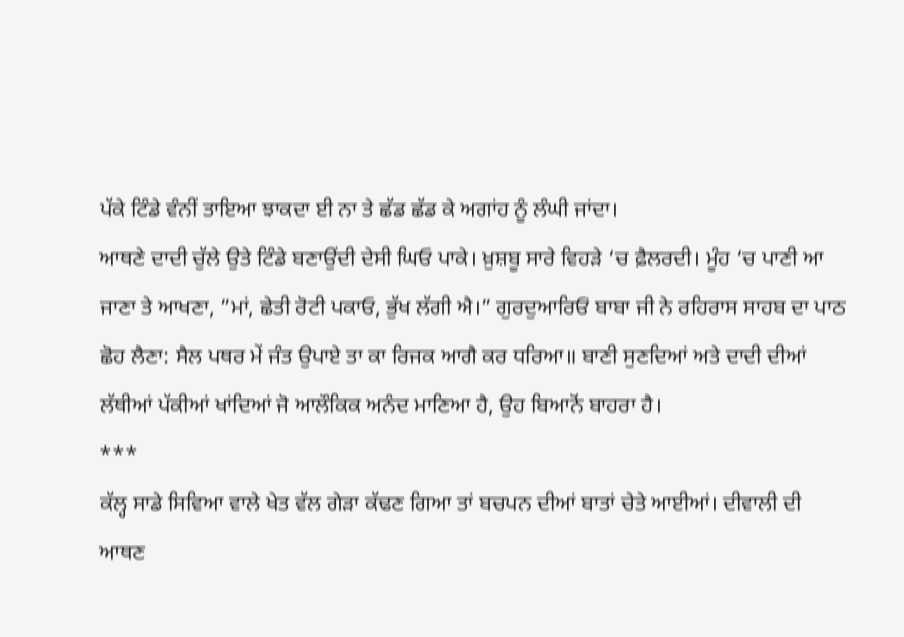ਪੱਕੇ ਟਿੰਡੇ ਵੰਨੀਂ ਤਾਇਆ ਝਾਕਦਾ ਈ ਨਾ ਤੇ ਛੱਡ ਛੱਡ ਕੇ ਅਗਾਂਹ ਨੂੰ ਲੰਘੀ ਜਾਂਦਾ।
ਆਥਣੇ ਦਾਦੀ ਚੁੱਲੇ ਉਤੇ ਟਿੰਡੇ ਬਣਾਉਂਦੀ ਦੇਸੀ ਘਿਓ ਪਾਕੇ। ਖ਼ੁਸ਼ਬੂ ਸਾਰੇ ਵਿਹੜੇ ‘ਚ ਫ਼ੈਲਰਦੀ। ਮੂੰਹ ‘ਚ ਪਾਣੀ ਆ ਜਾਣਾ ਤੇ ਆਖਣਾ, ”ਮਾਂ, ਛੇਤੀ ਰੋਟੀ ਪਕਾਓ, ਭੁੱਖ ਲੱਗੀ ਐ।” ਗੁਰਦੁਆਰਿਓਂ ਬਾਬਾ ਜੀ ਨੇ ਰਹਿਰਾਸ ਸਾਹਬ ਦਾ ਪਾਠ ਛੋਹ ਲੈਣਾ: ਸੈਲ ਪਥਰ ਮੇਂ ਜੰਤ ਉਪਾਏ ਤਾ ਕਾ ਰਿਜਕ ਆਗੈ ਕਰ ਧਰਿਆ॥ ਬਾਣੀ ਸੁਣਦਿਆਂ ਅਤੇ ਦਾਦੀ ਦੀਆਂ ਲੱਥੀਆਂ ਪੱਕੀਆਂ ਖਾਂਦਿਆਂ ਜੋ ਆਲੌਕਿਕ ਅਨੰਦ ਮਾਣਿਆ ਹੈ, ਉਹ ਬਿਆਨੋਂ ਬਾਹਰਾ ਹੈ।
***
ਕੱਲ੍ਹ ਸਾਡੇ ਸਿਵਿਆ ਵਾਲੇ ਖੇਤ ਵੱਲ ਗੇੜਾ ਕੱਢਣ ਗਿਆ ਤਾਂ ਬਚਪਨ ਦੀਆਂ ਬਾਤਾਂ ਚੇਤੇ ਆਈਆਂ। ਦੀਵਾਲੀ ਦੀ ਆਥਣ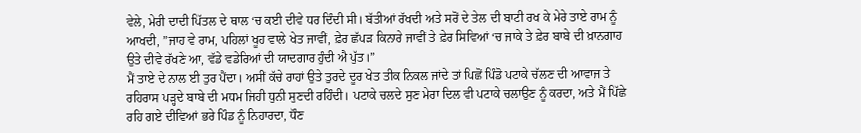ਵੇਲੇ, ਮੇਰੀ ਦਾਦੀ ਪਿੱਤਲ ਦੇ ਥਾਲ ‘ਚ ਕਈ ਦੀਵੇ ਧਰ ਦਿੰਦੀ ਸੀ। ਬੱਤੀਆਂ ਰੱਖਦੀ ਅਤੇ ਸਰੋਂ ਦੇ ਤੇਲ ਦੀ ਬਾਟੀ ਰਖ ਕੇ ਮੇਰੇ ਤਾਏ ਰਾਮ ਨੂੰ ਆਖਦੀ, ”ਜਾਹ ਵੇ ਰਾਮ, ਪਹਿਲਾਂ ਖੂਹ ਵਾਲੇ ਖੇਤ ਜਾਵੀਂ, ਫ਼ੇਰ ਛੱਪੜ ਕਿਨਾਰੇ ਜਾਵੀਂ ਤੇ ਫ਼ੇਰ ਸਿਵਿਆਂ ‘ਚ ਜਾਕੇ ਤੇ ਫ਼ੇਰ ਬਾਬੇ ਦੀ ਖ਼ਾਨਗਾਹ ਉਤੇ ਦੀਵੇ ਰੱਖਣੇ ਆ, ਵੱਡੇ ਵਡੇਰਿਆਂ ਦੀ ਯਾਦਗਾਰ ਹੁੰਦੀ ਐ ਪੁੱਤ।”
ਮੈਂ ਤਾਏ ਦੇ ਨਾਲ ਈ ਤੁਰ ਪੈਂਦਾ। ਅਸੀਂ ਕੱਚੇ ਰਾਹਾਂ ਉਤੇ ਤੁਰਦੇ ਦੂਰ ਖੇਤ ਤੀਕ ਨਿਕਲ ਜਾਂਦੇ ਤਾਂ ਪਿਛੋਂ ਪਿੰਡੋ ਪਟਾਕੇ ਚੱਲਣ ਦੀ ਆਵਾਜ ਤੇ ਰਹਿਰਾਸ ਪੜ੍ਹਦੇ ਬਾਬੇ ਦੀ ਮਧਮ ਜਿਹੀ ਧੁਨੀ ਸੁਣਦੀ ਰਹਿੰਦੀ। ਪਟਾਕੇ ਚਲਦੇ ਸੁਣ ਮੇਰਾ ਦਿਲ ਵੀ ਪਟਾਕੇ ਚਲਾਉਣ ਨੂੰ ਕਰਦਾ, ਅਤੇ ਮੈਂ ਪਿੱਛੇ ਰਹਿ ਗਏ ਦੀਵਿਆਂ ਭਰੇ ਪਿੰਡ ਨੂੰ ਨਿਹਾਰਦਾ, ਧੌਣ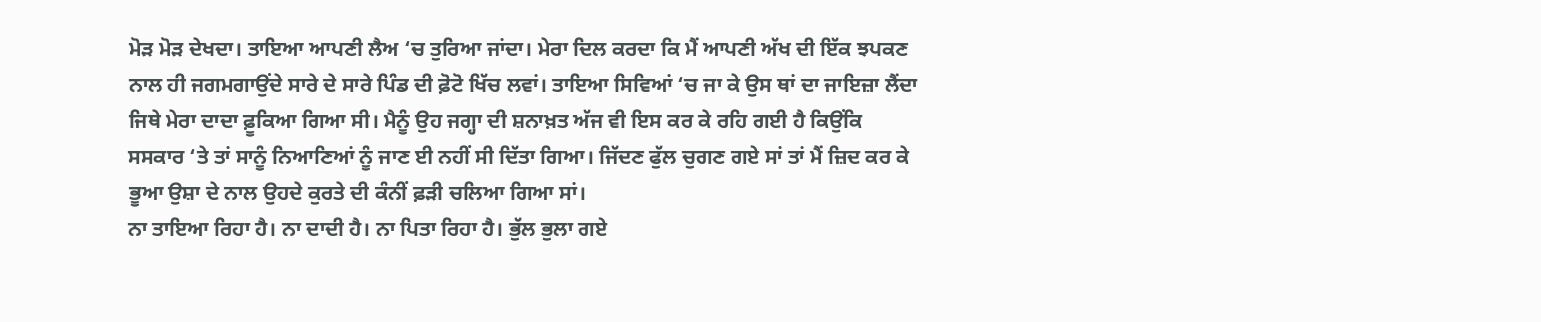ਮੋੜ ਮੋੜ ਦੇਖਦਾ। ਤਾਇਆ ਆਪਣੀ ਲੈਅ ‘ਚ ਤੁਰਿਆ ਜਾਂਦਾ। ਮੇਰਾ ਦਿਲ ਕਰਦਾ ਕਿ ਮੈਂ ਆਪਣੀ ਅੱਖ ਦੀ ਇੱਕ ਝਪਕਣ ਨਾਲ ਹੀ ਜਗਮਗਾਉਂਦੇ ਸਾਰੇ ਦੇ ਸਾਰੇ ਪਿੰਡ ਦੀ ਫ਼ੋਟੋ ਖਿੱਚ ਲਵਾਂ। ਤਾਇਆ ਸਿਵਿਆਂ ‘ਚ ਜਾ ਕੇ ਉਸ ਥਾਂ ਦਾ ਜਾਇਜ਼ਾ ਲੈਂਦਾ ਜਿਥੇ ਮੇਰਾ ਦਾਦਾ ਫ਼ੂਕਿਆ ਗਿਆ ਸੀ। ਮੈਨੂੰ ਉਹ ਜਗ੍ਹਾ ਦੀ ਸ਼ਨਾਖ਼ਤ ਅੱਜ ਵੀ ਇਸ ਕਰ ਕੇ ਰਹਿ ਗਈ ਹੈ ਕਿਉਂਕਿ ਸਸਕਾਰ ‘ਤੇ ਤਾਂ ਸਾਨੂੰ ਨਿਆਣਿਆਂ ਨੂੰ ਜਾਣ ਈ ਨਹੀਂ ਸੀ ਦਿੱਤਾ ਗਿਆ। ਜਿੱਦਣ ਫੁੱਲ ਚੁਗਣ ਗਏ ਸਾਂ ਤਾਂ ਮੈਂ ਜ਼ਿਦ ਕਰ ਕੇ ਭੂਆ ਉਸ਼ਾ ਦੇ ਨਾਲ ਉਹਦੇ ਕੁਰਤੇ ਦੀ ਕੰਨੀਂ ਫ਼ੜੀ ਚਲਿਆ ਗਿਆ ਸਾਂ।
ਨਾ ਤਾਇਆ ਰਿਹਾ ਹੈ। ਨਾ ਦਾਦੀ ਹੈ। ਨਾ ਪਿਤਾ ਰਿਹਾ ਹੈ। ਭੁੱਲ ਭੁਲਾ ਗਏ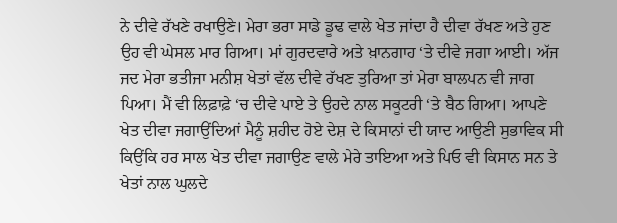ਨੇ ਦੀਵੇ ਰੱਖਣੇ ਰਖਾਉਣੇ। ਮੇਰਾ ਭਰਾ ਸਾਡੇ ਡੂਢ ਵਾਲੇ ਖੇਤ ਜਾਂਦਾ ਹੈ ਦੀਵਾ ਰੱਖਣ ਅਤੇ ਹੁਣ ਉਹ ਵੀ ਘੇਸਲ ਮਾਰ ਗਿਆ। ਮਾਂ ਗੁਰਦਵਾਰੇ ਅਤੇ ਖ਼ਾਨਗਾਹ ‘ਤੇ ਦੀਵੇ ਜਗਾ ਆਈ। ਅੱਜ ਜਦ ਮੇਰਾ ਭਤੀਜਾ ਮਨੀਸ਼ ਖੇਤਾਂ ਵੱਲ ਦੀਵੇ ਰੱਖਣ ਤੁਰਿਆ ਤਾਂ ਮੇਰਾ ਬਾਲਪਨ ਵੀ ਜਾਗ ਪਿਆ। ਮੈਂ ਵੀ ਲਿਫ਼ਾਫ਼ੇ ‘ਚ ਦੀਵੇ ਪਾਏ ਤੇ ਉਹਦੇ ਨਾਲ ਸਕੂਟਰੀ ‘ਤੇ ਬੈਠ ਗਿਆ। ਆਪਣੇ ਖੇਤ ਦੀਵਾ ਜਗਾਉਂਦਿਆਂ ਮੈਨੂੰ ਸ਼ਹੀਦ ਹੋਏ ਦੇਸ਼ ਦੇ ਕਿਸਾਨਾਂ ਦੀ ਯਾਦ ਆਉਣੀ ਸੁਭਾਵਿਕ ਸੀ ਕਿਉਂਕਿ ਹਰ ਸਾਲ ਖੇਤ ਦੀਵਾ ਜਗਾਉਣ ਵਾਲੇ ਮੇਰੇ ਤਾਇਆ ਅਤੇ ਪਿਓ ਵੀ ਕਿਸਾਨ ਸਨ ਤੇ ਖੇਤਾਂ ਨਾਲ ਘੁਲਦੇ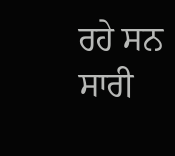ਰਹੇ ਸਨ ਸਾਰੀ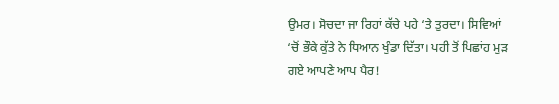ਉਮਰ। ਸੋਚਦਾ ਜਾ ਰਿਹਾਂ ਕੱਚੇ ਪਹੇ ‘ਤੇ ਤੁਰਦਾ। ਸਿਵਿਆਂ ‘ਚੋਂ ਭੌਕੇ ਕੁੱਤੇ ਨੇ ਧਿਆਨ ਖੁੰਡਾ ਦਿੱਤਾ। ਪਹੀ ਤੋਂ ਪਿਛਾਂਹ ਮੁੜ ਗਏ ਆਪਣੇ ਆਪ ਪੈਰ!